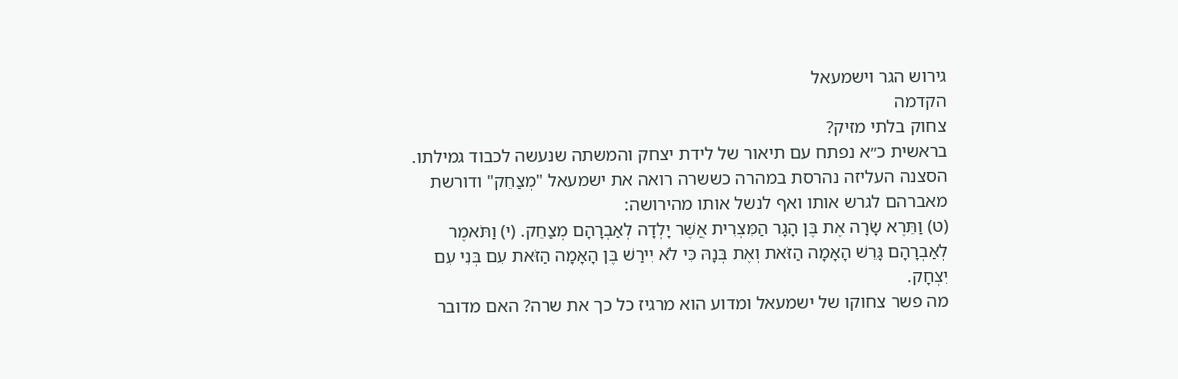גירוש הגר וישמעאל
הקדמה
צחוק בלתי מזיק?
בראשית כ״א נפתח עם תיאור של לידת יצחק והמשתה שנעשה לכבוד גמילתו. הסצנה העליזה נהרסת במהרה כששרה רואה את ישמעאל "מְצַחֵק" ודורשת מאברהם לגרש אותו ואף לנשל אותו מהירושה:
(ט) וַתֵּרֶא שָׂרָה אֶת בֶּן הָגָר הַמִּצְרִית אֲשֶׁר יָלְדָה לְאַבְרָהָם מְצַחֵק. (י) וַתֹּאמֶר לְאַבְרָהָם גָּרֵשׁ הָאָמָה הַזֹּאת וְאֶת בְּנָהּ כִּי לֹא יִירַשׁ בֶּן הָאָמָה הַזֹּאת עִם בְּנִי עִם יִצְחָק.
מה פשר צחוקו של ישמעאל ומדוע הוא מרגיז כל כך את שרה? האם מדובר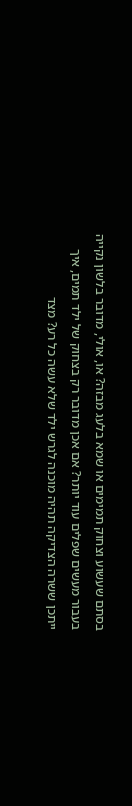בסתם שעשוע וצחוק תמימים או שמא בלעג מבזה? או, אולי, מדובר בלשון נקייה בעבור מעשים שפלים עוד יותר? אם אכן מדובר רק בצחוק של ילד תמים, איך ייתכן ששרה הצדיקה תהיה מוכנה לגרש ילד שלא עשה כל רע? מצד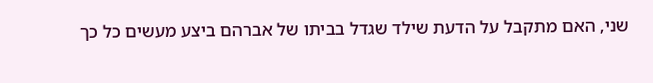שני, האם מתקבל על הדעת שילד שגדל בביתו של אברהם ביצע מעשים כל כך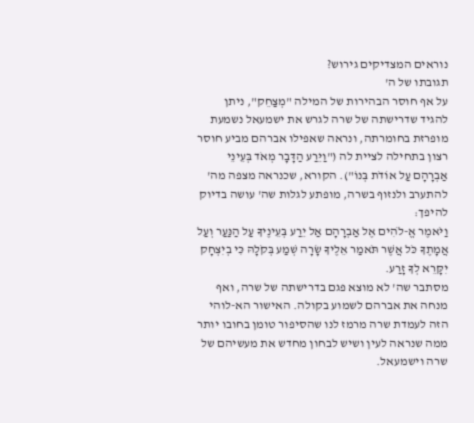נוראים המצדיקים גירוש?
תגובתו של ה'
על אף חוסר הבהירות של המילה "מְצַחֵק", ניתן להגיד שדרישתה של שרה לגרש את ישמעאל נשמעת מופרזת בחומרתה, ונראה שאפילו אברהם מביע חוסר רצון בתחילה לציית לה ("וַיֵּרַע הַדָּבָר מְאֹד בְּעֵינֵי אַבְרָהָם עַל אוֹדֹת בְּנוֹ"). הקורא, שכנראה מצפה מה' להתערב ולנזוף בשרה, מופתע לגלות שה' עושה בדיוק להיפך:
וַיֹּאמֶר אֱ-לֹהִים אֶל אַבְרָהָם אַל יֵרַע בְּעֵינֶיךָ עַל הַנַּעַר וְעַל אֲמָתֶךָ כֹּל אֲשֶׁר תֹּאמַר אֵלֶיךָ שָׂרָה שְׁמַע בְּקֹלָהּ כִּי בְיִצְחָק יִקָּרֵא לְךָ זָרַע.
מסתבר שה' לא מוצא פגם בדרישתה של שרה, ואף מנחה את אברהם לשמוע בקולה. האישור הא-לוהי הזה לעמדת שרה מרמז לנו שהסיפור טומן בחובו יותר ממה שנראה לעין ושיש לבחון מחדש את מעשיהם של שרה וישמעאל.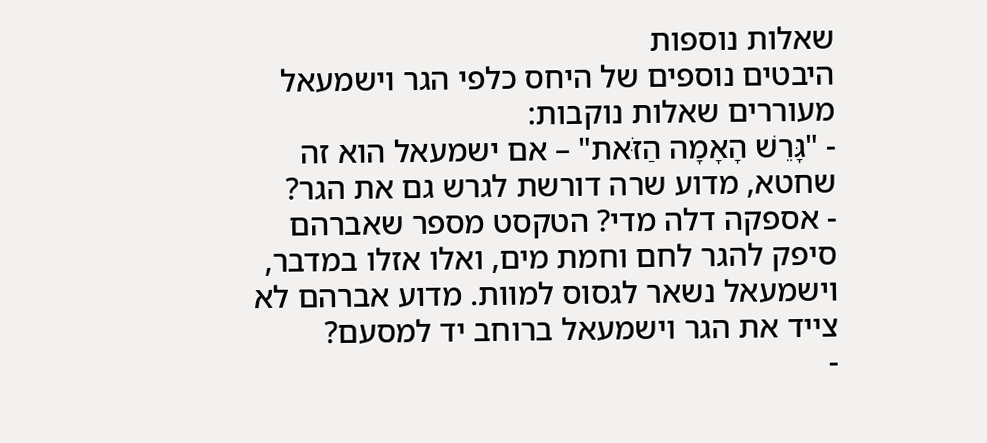שאלות נוספות
היבטים נוספים של היחס כלפי הגר וישמעאל מעוררים שאלות נוקבות:
- "גָּרֵשׁ הָאָמָה הַזֹּאת" – אם ישמעאל הוא זה שחטא, מדוע שרה דורשת לגרש גם את הגר?
- אספקה דלה מדי? הטקסט מספר שאברהם סיפק להגר לחם וחמת מים, ואלו אזלו במדבר, וישמעאל נשאר לגסוס למוות. מדוע אברהם לא צייד את הגר וישמעאל ברוחב יד למסעם?
-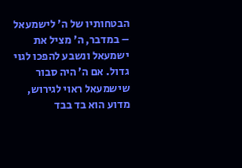הבטחותיו של ה' לישמעאל – במדבר, ה' מציל את ישמעאל ונשבע להפכו לגוי גדול. אם ה' היה סבור שישמעאל ראוי לגירוש, מדוע הוא בד בבד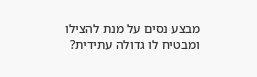מבצע נסים על מנת להצילו ומבטיח לו גדולה עתידית?